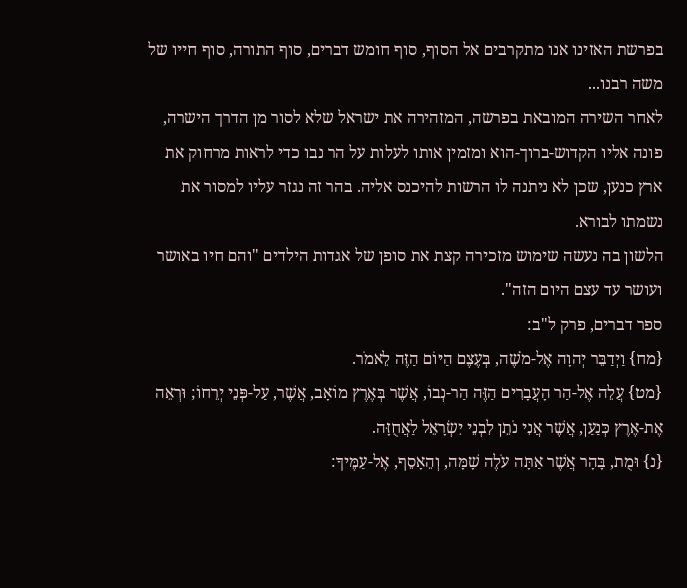בפרשת האזינו אנו מתקרבים אל הסוף, סוף חומש דברים, סוף התורה, סוף חייו של משה רבנו...
לאחר השירה המובאת בפרשה, המזהירה את ישראל שלא לסור מן הדרך הישרה, פונה אליו הקדוש-ברוך-הוא ומזמין אותו לעלות על הר נבו כדי לראות מרחוק את ארץ כנען, שכן לא ניתנה לו הרשות להיכנס אליה. בהר זה נגזר עליו למסור את נשמתו לבורא.
הלשון בה נעשה שימוש מזכירה קצת את סופן של אגדות הילדים "והם חיו באושר ועושר עד עצם היום הזה".
ספר דברים, פרק ל"ב:
{מח} וַיְדַבֵּר יְהוָה אֶל-מֹשֶׁה, בְּעֶצֶם הַיּוֹם הַזֶּה לֵאמֹר.
{מט} עֲלֵה אֶל-הַר הָעֲבָרִים הַזֶּה הַר-נְבוֹ, אֲשֶׁר בְּאֶרֶץ מוֹאָב, אֲשֶׁר, עַל-פְּנֵי יְרֵחוֹ; וּרְאֵה אֶת-אֶרֶץ כְּנַעַן, אֲשֶׁר אֲנִי נֹתֵן לִבְנֵי יִשְׂרָאֵל לַאֲחֻזָּה.
{נ} וּמֻת, בָּהָר אֲשֶׁר אַתָּה עֹלֶה שָׁמָּה, וְהֵאָסֵף, אֶל-עַמֶּיךָ: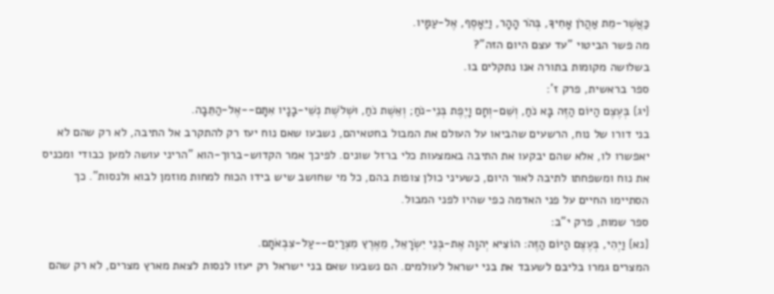כַּאֲשֶׁר-מֵת אַהֲרֹן אָחִיךָ, בְּהֹר הָהָר, וַיֵּאָסֶף, אֶל-עַמָּיו.
מה פשר הביטוי "עד עצם היום הזה"?
בשלושה מקומות בתורה אנו נתקלים בו.
ספר בראשית, פרק ז':
{יג} בְּעֶצֶם הַיּוֹם הַזֶּה בָּא נֹחַ, וְשֵׁם-וְחָם וָיֶפֶת בְּנֵי-נֹחַ; וְאֵשֶׁת נֹחַ, וּשְׁלֹשֶׁת נְשֵׁי-בָנָיו אִתָּם--אֶל-הַתֵּבָה.
בני דורו של נוח, הרשעים שהביאו על העולם את המבול בחטאיהם, נשבעו שאם נוח יעז רק להתקרב אל התיבה, לא רק שהם לא יאפשרו לו, אלא שהם יבקעו את התיבה באמצעות כלי ברזל שונים. לפיכך אמר הקדוש-ברוך-הוא "הריני עושה למען כבודי ומכניס את נוח ומשפחתו לתיבה לאור היום, כשעיני כולן צופות בהם, כל מי שחושב שיש בידו הכוח למחות מוזמן לבוא ולנסות". כך הסתיימו החיים על פני האדמה כפי שהיו לפני המבול.
ספר שמות, פרק י"ב:
{נא} וַיְהִי, בְּעֶצֶם הַיּוֹם הַזֶּה: הוֹצִיא יְהוָה אֶת-בְּנֵי יִשְׂרָאֵל, מֵאֶרֶץ מִצְרַיִם--עַל-צִבְאֹתָם.
המצרים גמרו בליבם לשעבד את בני ישראל לעולמים. הם נשבעו שאם בני ישראל רק יעזו לנסות לצאת מארץ מצרים, לא רק שהם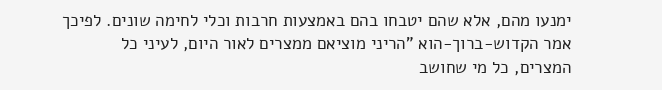ימנעו מהם, אלא שהם יטבחו בהם באמצעות חרבות וכלי לחימה שונים. לפיכך אמר הקדוש-ברוך-הוא "הריני מוציאם ממצרים לאור היום, לעיני כל המצרים, כל מי שחושב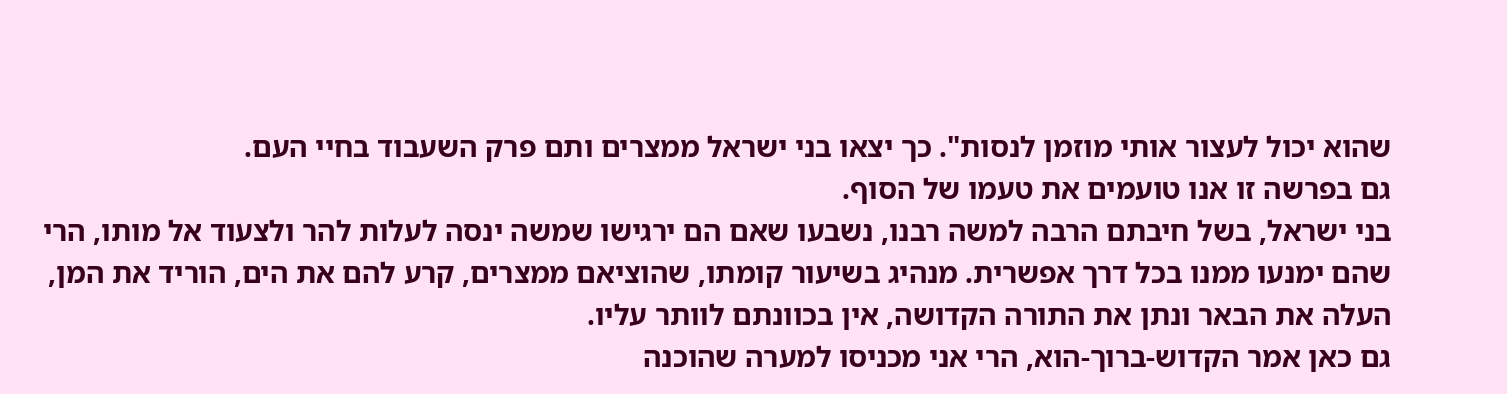שהוא יכול לעצור אותי מוזמן לנסות". כך יצאו בני ישראל ממצרים ותם פרק השעבוד בחיי העם.
גם בפרשה זו אנו טועמים את טעמו של הסוף.
בני ישראל, בשל חיבתם הרבה למשה רבנו, נשבעו שאם הם ירגישו שמשה ינסה לעלות להר ולצעוד אל מותו, הרי שהם ימנעו ממנו בכל דרך אפשרית. מנהיג בשיעור קומתו, שהוציאם ממצרים, קרע להם את הים, הוריד את המן, העלה את הבאר ונתן את התורה הקדושה, אין בכוונתם לוותר עליו.
גם כאן אמר הקדוש-ברוך-הוא, הרי אני מכניסו למערה שהוכנה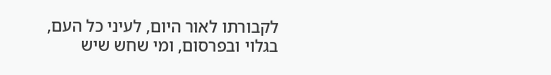לקבורתו לאור היום, לעיני כל העם, בגלוי ובפרסום, ומי שחש שיש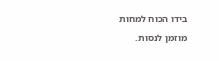בידו הכוח למחות מוזמן לנסות.